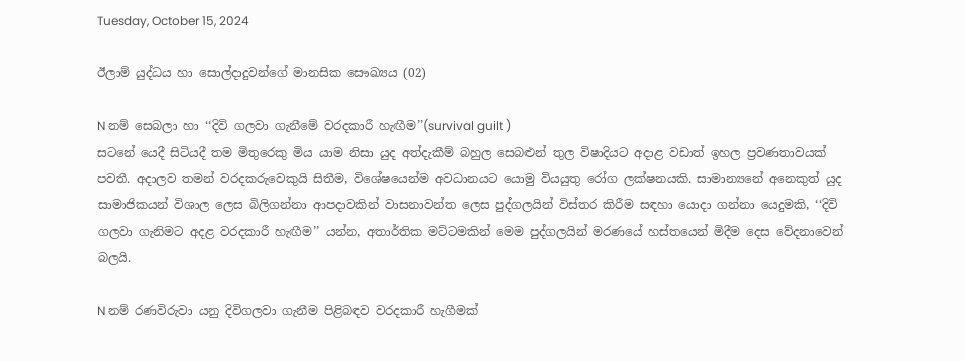Tuesday, October 15, 2024

ඊලාම් යුද්ධය හා සොල්දාදුවන්ගේ මානසික සෞඛ්‍යය (02)

N නම් සෙබලා හා ‘‘දිවි ගලවා ගැනීමේ වරදකාරී හැඟීම’’(survival guilt )
සටනේ යෙදී සිටියදී තම මිතුරෙකු මිය යාම නිසා යුද අත්දැකීම් බහුල සෙබළුන් තුල විෂාදියට අදාළ වඩාත් ඉහල ප්‍රවණතාවයක් පවතී. අදාලව තමන් වරදකරුවෙකුයි සිතීම, විශේෂයෙන්ම අවධානයට යොමු වියයුතු රෝග ලක්ෂනයකි. සාමාන්‍යනේ අනෙකුත් යුද සාමාජිකයන් විශාල ලෙස බිලිගන්නා ආපදාවකින් වාසනාවන්ත ලෙස පුද්ගලයින් විස්තර කිරීම සඳහා යොදා ගන්නා යෙදුමකි, ‘‘දිවි ගලවා ගැනිමට අදළ වරදකාරී හැඟීම’’ යන්න, අතාර්තික මට්ටමකින් මෙම පුද්ගලයින් මරණයේ හස්තයෙන් මිදීම දෙස වේදනාවෙන් බලයි.

N නම් රණවිරුවා යනු දිවිගලවා ගැනීම පිළිබඳව වරදකාරී හැගීමක්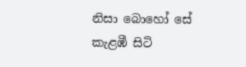නිසා බොහෝ සේ කැළඹී සිටි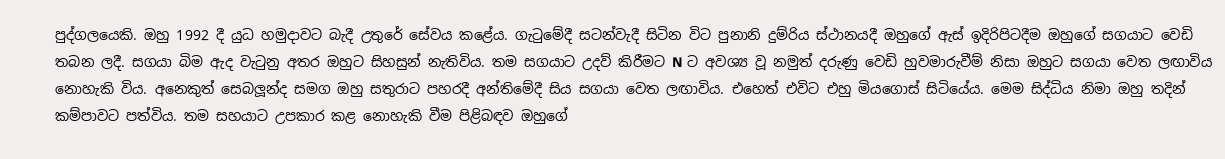පුද්ගලයෙකි. ඔහු 1992 දී යුධ හමුදාවට බැදී උතුරේ සේවය කළේය. ගැටුමේදී සටන්වැදී සිටින විට පුනානි දුම්රිය ස්ථානයදී ඔහුගේ ඇස් ඉදිරිපිටදීම ඔහුගේ සගයාට වෙඩි තබන ලදී. සගයා බිම ඇද වැටුනු අතර ඔහුට සිහසුන් නැතිවිය. තම සගයාට උදව් කිරීමට N ට අවශ්‍ය වූ නමුත් දරුණු වෙඩි හුවමාරුවීම් නිසා ඔහුට සගයා වෙත ලඟාවිය නොහැකි විය. අනෙකුත් සෙබලූන්ද සමග ඔහු සතුරාට පහරදී අන්තිමේදී සිය සගයා වෙත ලඟාවිය. එහෙත් එවිට එහු මියගොස් සිටියේය. මෙම සිද්ධිය නිමා ඔහු තදින් කම්පාවට පත්විය. තම සහයාට උපකාර කළ නොහැකි වීම පිළිබඳව ඔහුගේ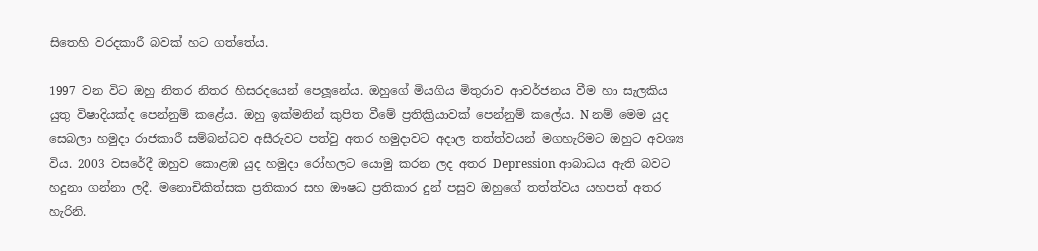සිතෙහි වරදකාරී බවක් හට ගත්තේය.

1997 වන විට ඔහු නිතර නිතර හිසරදයෙන් පෙලූනේය. ඔහුගේ මියගිය මිතුරාව ආවර්ජනය වීම හා සැලකිය යුතු විෂාදියක්ද පෙන්නුම් කළේය. ඔහු ඉක්මනින් කුපිත වීමේ ප්‍රතික්‍රියාවක් පෙන්නුම් කලේය. N නම් මෙම යුද සෙබලා හමුදා රාජකාරී සම්බන්ධව අසීරුවට පත්වු අතර හමුදාවට අදාල තත්ත්වයන් මගහැරිමට ඔහුට අවශ්‍ය විය. 2003 වසරේදී ඔහුව කොළඹ යුද හමුදා රෝහලට යොමු කරන ලද අතර Depression ආබාධය ඇති බවට හදුනා ගන්නා ලදී. මනොචිකිත්සක ප්‍රතිකාර සහ ඖෂධ ප්‍රතිකාර දුන් පසුව ඔහුගේ තත්ත්වය යහපත් අතර හැරිනි.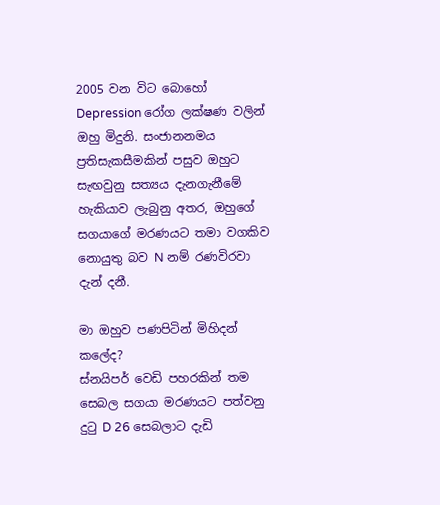2005 වන විට බොහෝ Depression රෝග ලක්ෂණ වලින් ඔහු මිදුනි. සංජානනමය ප්‍රතිසැකසීමකින් පසුව ඔහුට සැඟවුනු සත්‍යය දැනගැනීමේ හැකියාව ලැබුනු අතර, ඔහුගේ සගයාගේ මරණයට තමා වගකිව නොයුතු බව N නම් රණවිරවා දැන් දනී.

මා ඔහුව පණපිටින් මිහිදන් කලේද?
ස්නයිපර් වෙඩි පහරකින් තම සෙබල සගයා මරණයට පත්වනු දුටු D 26 සෙබලාට දැඩි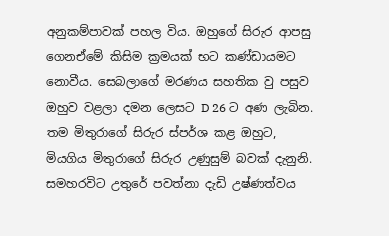අනුකම්පාවක් පහල විය. ඔහුගේ සිරුර ආපසු ගෙනඒමේ කිසිම ක්‍රමයක් භට කණ්ඩායමට නොවීය. සෙබලාගේ මරණය සහතික වු පසුව ඔහුව වළලා දමන ලෙසට D 26 ට අණ ලැබින. තම මිතුරාගේ සිරුර ස්පර්ශ කළ ඔහුට, මියගිය මිතුරාගේ සිරුර උණුසුම් බවක් දැනුනි. සමහරවිට උතුරේ පවත්නා දැඩි උෂ්ණත්වය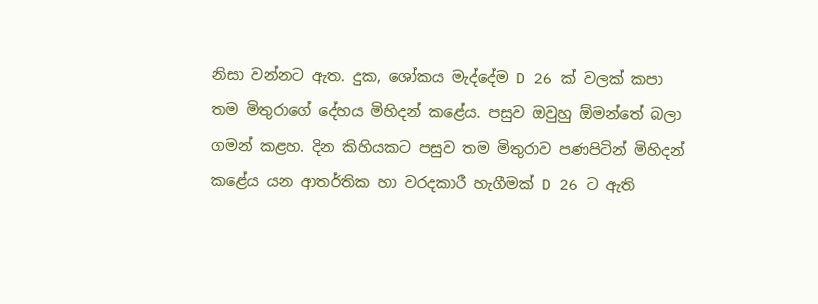නිසා වන්නට ඇත. දුක, ශෝකය මැද්දේම D 26 ක් වලක් කපා තම මිතුරාගේ දේහය මිහිදන් කළේය. පසුව ඔවුහු ඕමන්තේ බලා ගමන් කළහ. දින කිහියකට පසුව තම මිතුරාව පණපිටින් මිහිදන් කළේය යන ආතර්තික හා වරදකාරී හැගීමක් D 26 ට ඇති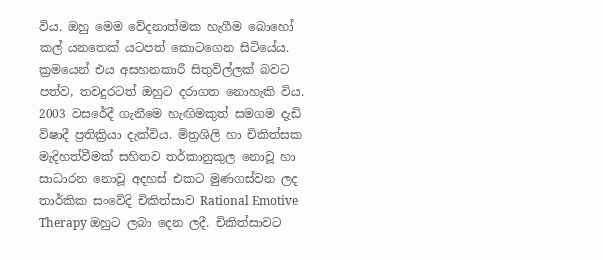විය. ඔහු මෙම වේදනාත්මක හැගීම බොහෝ කල් යනතෙක් යටපත් කොටගෙන සිටියේය. ක්‍රමයෙන් එය අසහනකාරී සිතුවිල්ලක් බවට පත්ව, තවදුරටත් ඔහුට දරාගත නොහැකි විය. 2003 වසරේදී ගැනීමෙ හැඟිමකුත් සමගම දැඩි විෂාදී ප්‍රතික්‍රියා දැක්විය. මිත්‍රශිලි හා චිකිත්සක මැදිහත්වීමක් සහිතව තර්කානුකුල නොවූ හා සාධාරන නොවූ අදහස් එකට මුණගස්වන ලද තාර්කික සංවේදි චිකිත්සාව Rational Emotive Therapy ඔහුට ලබා දෙන ලදී. චිකිත්සාවට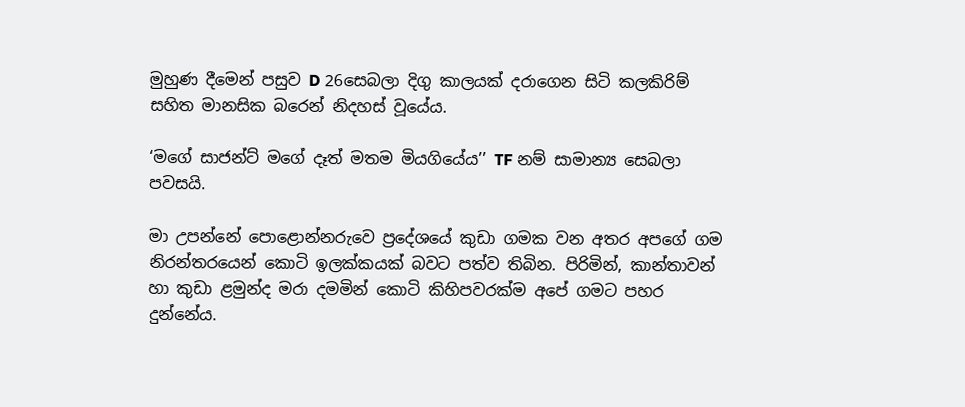මුහුණ දීමෙන් පසුව D 26සෙබලා දිගු කාලයක් දරාගෙන සිටි කලකිරිම් සහිත මානසික බරෙන් නිදහස් වූයේය.

‘මගේ සාජන්ට් මගේ දෑත් මතම මියගියේය’’ TF නම් සාමාන්‍ය සෙබලා පවසයි.

මා උපන්නේ පොළොන්නරුවෙ ප්‍රදේශයේ කුඩා ගමක වන අතර අපගේ ගම නිරන්තරයෙන් කොටි ඉලක්කයක් බවට පත්ව තිබින. පිරිමින්, කාන්තාවන් හා කුඩා ළමුන්ද මරා දමමින් කොටි කිහිපවරක්ම අපේ ගමට පහර දුන්නේය.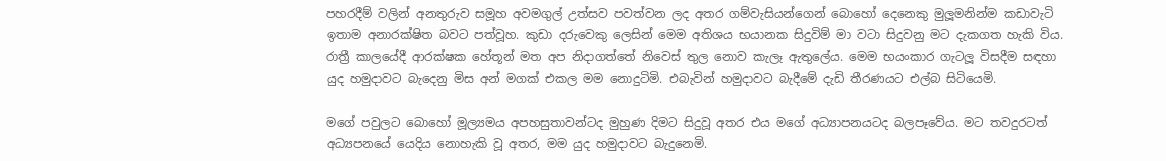පහරදීම් වලින් අනතුරුව සමූහ අවමගුල් උත්සව පවත්වන ලද අතර ගම්වැසියන්ගෙන් බොහෝ දෙනෙකු මුලූමනින්ම කඩාවැටි ඉතාම අනාරක්ෂිත බවට පත්වූහ. කුඩා දරුවෙකු ලෙසින් මෙම අතිශය භයානක සිදුවිම් මා වටා සිදුවනු මට දැකගත හැකි විය. රාත්‍රී කාලයේදී ආරක්ෂක හේතූන් මත අප නිදාගත්තේ නිවෙස් තුල නොව කැලෑ ඇතුලේය. මෙම භයංකාර ගැටලූ විසදීම සඳහා යුද හමුදාවට බැදෙනු මිස අන් මගක් එකල මම නොදුටිමි. එබැවින් හමුදාවට බැදීමේ දැඩි තීරණයට එල්බ සිටියෙමි.

මගේ පවුලට බොහෝ මූල්‍යමය අපහසුතාවන්ටද මුහුණ දිමට සිදුවූ අතර එය මගේ අධ්‍යාපනයටද බලපෑවේය. මට තවදුරටත් අධ්‍යපනයේ යෙදිය නොහැකි වූ අතර, මම යුද හමුදාවට බැදුනෙමි.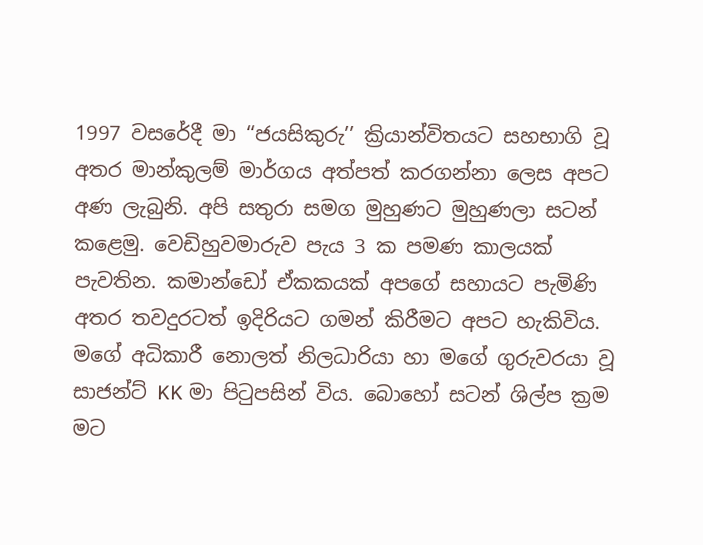1997 වසරේදී මා ‘‘ජයසිකුරු’’ ක්‍රියාන්විතයට සහභාගි වූ අතර මාන්කුලම් මාර්ගය අත්පත් කරගන්නා ලෙස අපට අණ ලැබුනි. අපි සතුරා සමග මුහුණට මුහුණලා සටන් කළෙමු. වෙඩිහුවමාරුව පැය 3 ක පමණ කාලයක් පැවතින. කමාන්ඩෝ ඒකකයක් අපගේ සහායට පැමිණි අතර තවදුරටත් ඉදිරියට ගමන් කිරීමට අපට හැකිවිය. මගේ අධිකාරී නොලත් නිලධාරියා හා මගේ ගුරුවරයා වූ සාජන්ට් KK මා පිටුපසින් විය. බොහෝ සටන් ශිල්ප ක්‍රම මට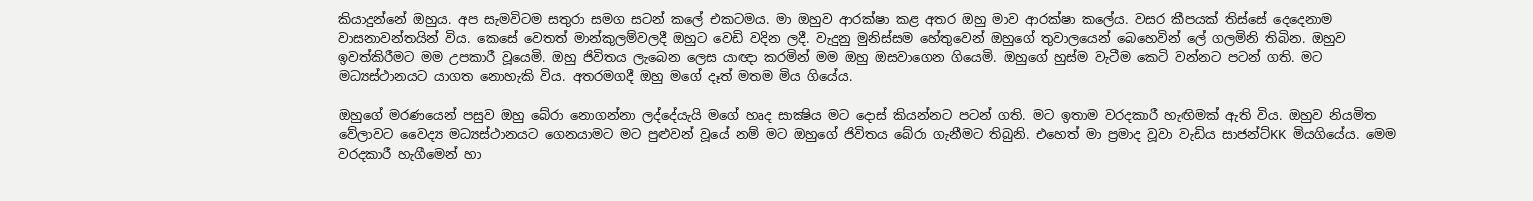කියාදුන්නේ ඔහුය. අප සැමවිටම සතුරා සමග සටන් කලේ එකටමය. මා ඔහුව ආරක්ෂා කළ අතර ඔහු මාව ආරක්ෂා කලේය. වසර කීපයක් තිස්සේ දෙදෙනාම වාසනාවන්තයින් විය. කෙසේ වෙතත් මාන්කුලම්වලදී ඔහුට වෙඩි වදින ලදී. වැදුනු මුනිස්සම හේතුවෙන් ඔහුගේ තුවාලයෙන් බෙහෙවින් ලේ ගලමිනි තිබින. ඔහුව ඉවත්කිරීමට මම උපකාරී වූයෙමි. ඔහු ජිවිතය ලැබෙන ලෙස යාඥා කරමින් මම ඔහු ඔසවාගෙන ගියෙමි. ඔහුගේ හුස්ම වැටීම කෙටි වන්නට පටන් ගති. මට මධ්‍යස්ථානයට යාගත නොහැකි විය. අතරමගදී ඔහු මගේ දෑත් මතම මිය ගියේය.

ඔහුගේ මරණයෙන් පසුව ඔහු බේරා නොගන්නා ලද්දේයැයි මගේ හෘද සාක්‍ෂිය මට දොස් කියන්නට පටන් ගති. මට ඉතාම වරදකාරී හැඟිමක් ඇති විය. ඔහුව නියමිත වේලාවට වෛද්‍ය මධ්‍යස්ථානයට ගෙනයාමට මට පුළුවන් වූයේ නම් මට ඔහුගේ ජිවිතය බේරා ගැනීමට තිබුනි. එහෙත් මා ප්‍රමාද වූවා වැඩිය සාජන්ට්KK මියගියේය. මෙම වරදකාරී හැගීමෙන් හා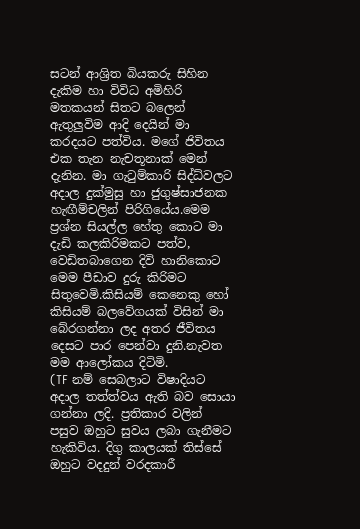සටන් ආශ්‍රිත බියකරු සිහින දැකිම හා විවිධ අමිහිරි මතකයන් සිතට බලෙන් ඇතුලුවිම ආදි දෙයින් මා කරදයට පත්විය. මගේ ජිවිතය එක තැන නැචතූනාක් මෙන් දැනින. මා ගැටුම්කාරි සිද්ධ්වලට අදාල දුක්මුසු හා ජුගුෂ්සාජනක හැඟීම්චලින් පිරිගියේය.මෙම ප්‍රශ්න සියල්ල හේතු කොට මා දැඩි කලකිරිමකට පත්ව, වෙඩිතබාගෙන දිවි හානිකොට මෙම පීඩාව දුරු කිරිමට සිතුවෙමි.කිසියම් කෙනෙකු හෝ කිසියම් බලවේගයක් විසින් මා බේරගන්නා ලද අතර ජීවිතය දෙසට පාර පෙන්වා දුනි.නැවත මම ආලෝකය දිටිමි.
(TF නම් සෙබලාට විෂාදියට අදාල තත්ත්වය ඇති බව සොයා ගන්නා ලදි. ප්‍රතිකාර වලින් පසුව ඔහුට සුවය ලබා ගැනීමට හැකිවිය. දිගු කාලයක් තිස්සේ ඔහුට වදදුන් වරදකාරී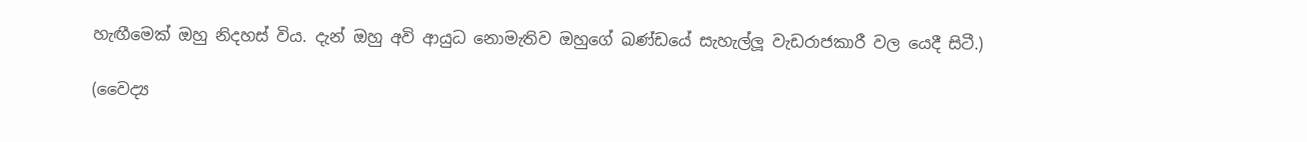හැඟීමෙක් ඔහු නිදහස් විය. දැන් ඔහු අවි ආයුධ නොමැතිව ඔහුගේ ඛණ්ඩයේ සැහැල්ලූ වැඩරාජකාරී වල යෙදී සිටී.)

(වෛද්‍ය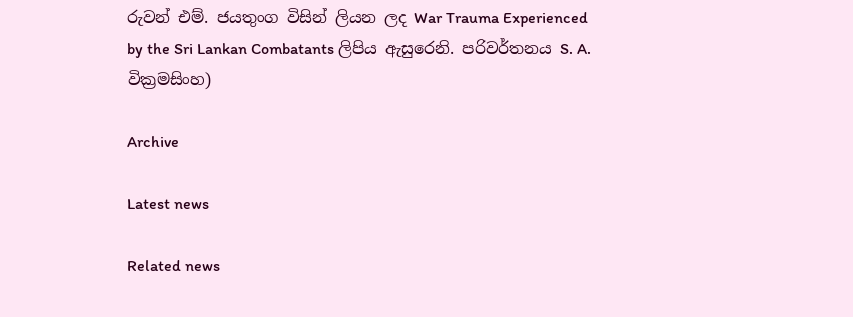රුවන් එම්. ජයතුංග විසින් ලියන ලද War Trauma Experienced by the Sri Lankan Combatants ලිපිය ඇසුරෙනි. පරිවර්තනය S. A.  වික්‍රමසිංහ)

Archive

Latest news

Related news